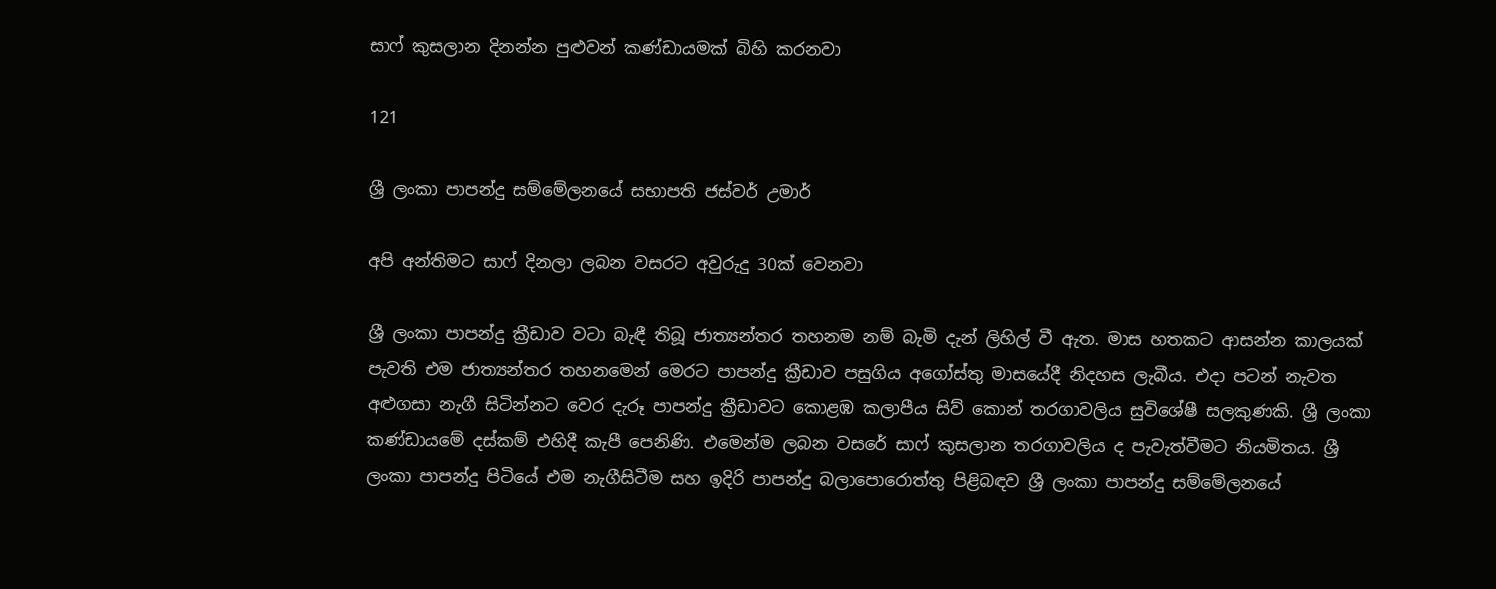සාෆ් කුසලාන දිනන්න පුළුවන් කණ්ඩායමක් බිහි කරනවා

121

ශ්‍රී ලංකා පාපන්දු සම්මේලනයේ සභාපති ජස්වර් උමාර්

අපි අන්තිමට සාෆ් දිනලා ලබන වසරට අවුරුදු 30ක් වෙනවා

ශ්‍රී ලංකා පාපන්දු ක්‍රීඩාව වටා බැඳී තිබූ ජාත්‍යන්තර තහනම නම් බැමි දැන් ලිහිල් වී ඇත. මාස හතකට ආසන්න කාලයක් පැවති එම ජාත්‍යන්තර තහනමෙන් මෙරට පාපන්දු ක්‍රීඩාව පසුගිය අගෝස්තු මාසයේදී නිදහස ලැබීය. එදා පටන් නැවත අළුගසා නැගී සිටින්නට වෙර දැරූ පාපන්දු ක්‍රීඩාවට කොළඹ කලාපීය සිව් කොන් තරගාවලිය සුවිශේෂී සලකුණකි. ශ්‍රී ලංකා කණ්ඩායමේ දස්කම් එහිදී කැපී පෙනිණි. එමෙන්ම ලබන වසරේ සාෆ් කුසලාන තරගාවලිය ද පැවැත්වීමට නියමිතය. ශ්‍රී ලංකා පාපන්දු පිටියේ එම නැගීසිටීම සහ ඉදිරි පාපන්දු බලාපොරොත්තු පිළිබඳව ශ්‍රී ලංකා පාපන්දු සම්මේලනයේ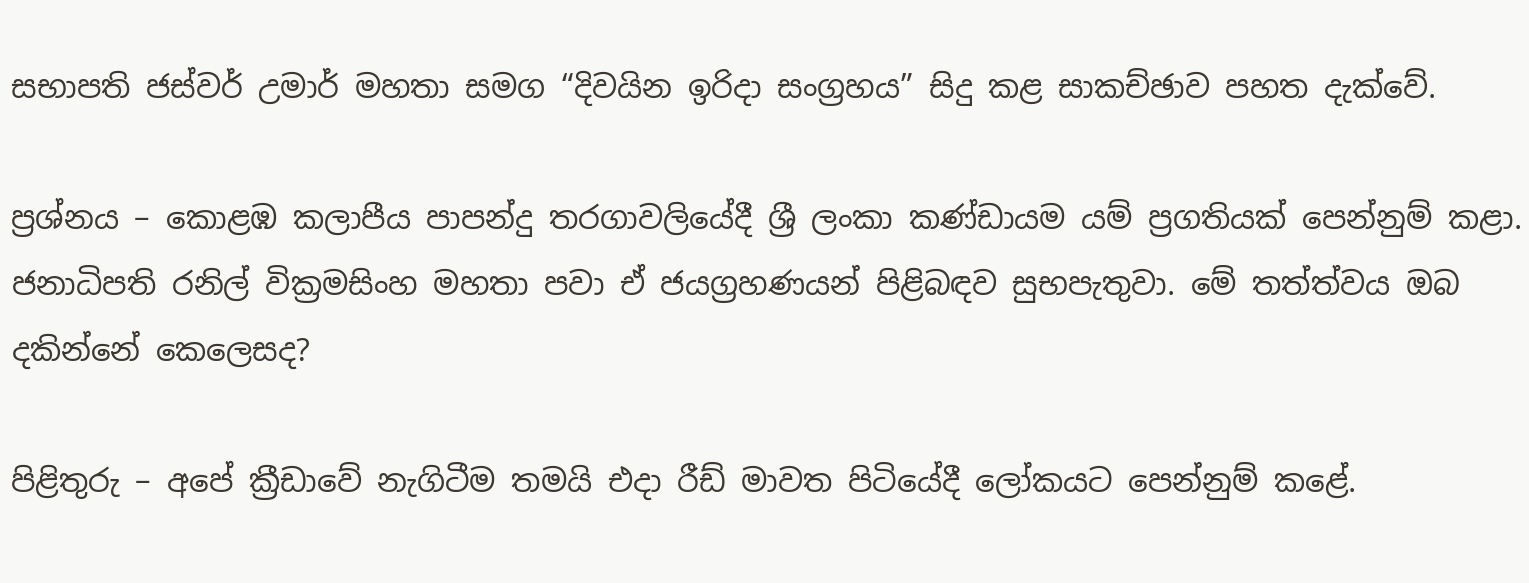සභාපති ජස්වර් උමාර් මහතා සමග “දිවයින ඉරිදා සංග්‍රහය” සිදු කළ සාකච්ඡාව පහත දැක්වේ.

ප්‍රශ්නය – කොළඹ කලාපීය පාපන්දු තරගාවලියේදී ශ්‍රී ලංකා කණ්ඩායම යම් ප්‍රගතියක් පෙන්නුම් කළා. ජනාධිපති රනිල් වික්‍රමසිංහ මහතා පවා ඒ ජයග්‍රහණයන් පිළිබඳව සුභපැතුවා. මේ තත්ත්වය ඔබ දකින්නේ කෙලෙසද?

පිළිතුරු – අපේ ක්‍රීඩාවේ නැගිටීම තමයි එදා රීඩ් මාවත පිටියේදී ලෝකයට පෙන්නුම් කළේ.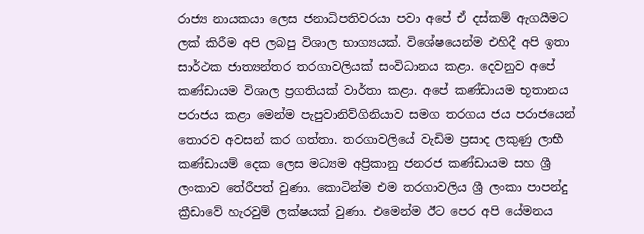රාජ්‍ය නායකයා ලෙස ජනාධිපතිවරයා පවා අපේ ඒ දස්කම් ඇගයීමට ලක් කිරීම අපි ලබපු විශාල භාග්‍යයක්. විශේෂයෙන්ම එහිදී අපි ඉතා සාර්ථක ජාත්‍යන්තර තරගාවලියක් සංවිධානය කළා. දෙවනුව අපේ කණ්ඩායම විශාල ප්‍රගතියක් වාර්තා කළා. අපේ කණ්ඩායම භූතානය පරාජය කළා මෙන්ම පැපුවානිව්ගිනියාව සමග තරගය ජය පරාජයෙන් තොරව අවසන් කර ගත්තා. තරගාවලියේ වැඩිම ප්‍රසාද ලකුණු ලාභී කණ්ඩායම් දෙක ලෙස මධ්‍යම අප්‍රිකානු ජනරජ කණ්ඩායම සහ ශ්‍රී ලංකාව තේරීපත් වුණා. කොටින්ම එම තරගාවලිය ශ්‍රී ලංකා පාපන්දු ක්‍රීඩාවේ හැරවුම් ලක්ෂයක් වුණා. එමෙන්ම ඊට පෙර අපි යේමනය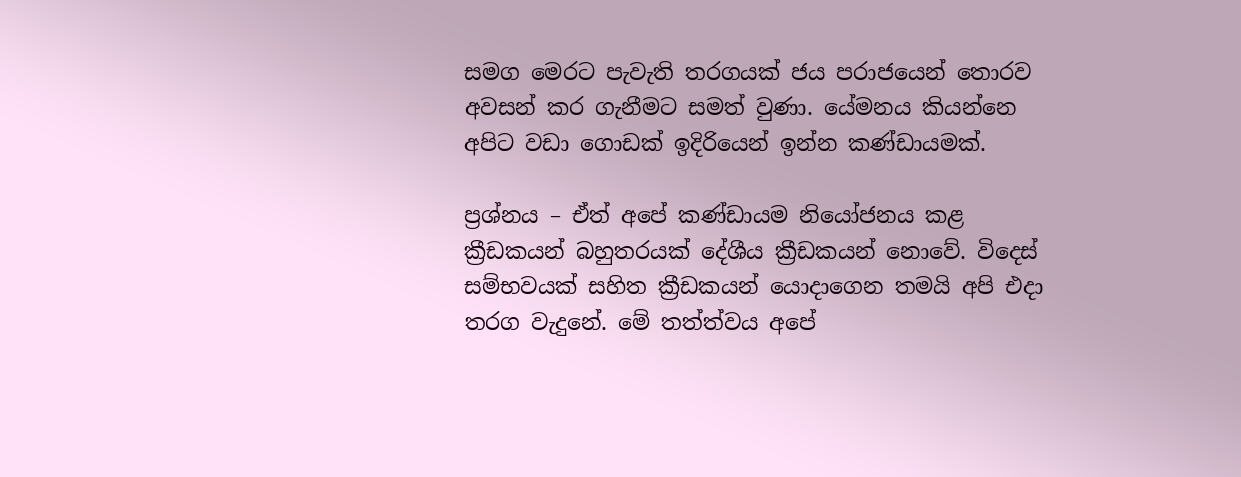සමග මෙරට පැවැති තරගයක් ජය පරාජයෙන් තොරව අවසන් කර ගැනීමට සමත් වුණා. යේමනය කියන්නෙ අපිට වඩා ගොඩක් ඉදිරියෙන් ඉන්න කණ්ඩායමක්.

ප්‍රශ්නය – ඒත් අපේ කණ්ඩායම නියෝජනය කළ ක්‍රීඩකයන් බහුතරයක් දේශීය ක්‍රීඩකයන් නොවේ. විදෙස් සම්භවයක් සහිත ක්‍රීඩකයන් යොදාගෙන තමයි අපි එදා තරග වැදුනේ. මේ තත්ත්වය අපේ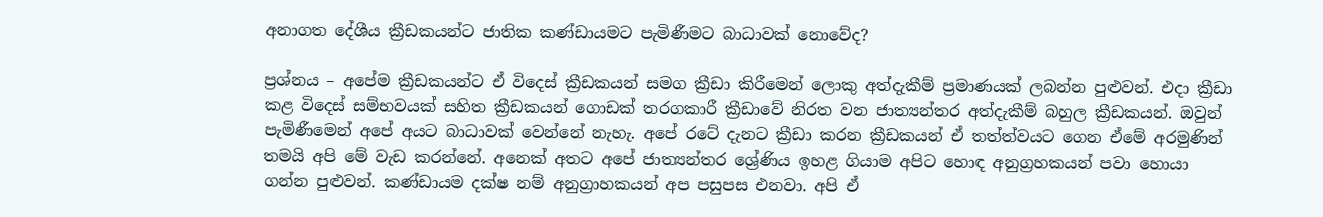අනාගත දේශීය ක්‍රීඩකයන්ට ජාතික කණ්ඩායමට පැමිණීමට බාධාවක් නොවේද?

ප්‍රශ්නය – අපේම ක්‍රීඩකයන්ට ඒ විදෙස් ක්‍රීඩකයන් සමග ක්‍රීඩා කිරීමෙන් ලොකු අත්දැකීම් ප්‍රමාණයක් ලබන්න පුළුවන්. එදා ක්‍රීඩා කළ විදෙස් සම්භවයක් සහිත ක්‍රීඩකයන් ගොඩක් තරගකාරී ක්‍රීඩාවේ නිරත වන ජාත්‍යන්තර අත්දැකීම් බහුල ක්‍රීඩකයන්. ඔවුන් පැමිණීමෙන් අපේ අයට බාධාවක් වෙන්නේ නැහැ. අපේ රටේ දැනට ක්‍රීඩා කරන ක්‍රීඩකයන් ඒ තත්ත්වයට ගෙන ඒමේ අරමුණින් තමයි අපි මේ වැඩ කරන්නේ. අනෙක් අතට අපේ ජාත්‍යන්තර ශ්‍රේණිය ඉහළ ගියාම අපිට හොඳ අනුග්‍රහකයන් පවා හොයා ගන්න පුළුවන්. කණ්ඩායම දක්ෂ නම් අනුග්‍රාහකයන් අප පසුපස එනවා. අපි ඒ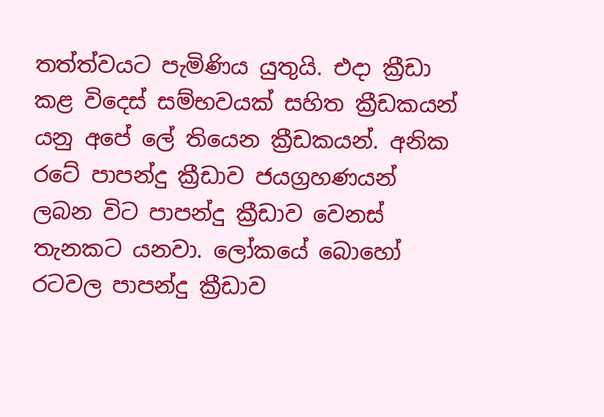තත්ත්වයට පැමිණිය යුතුයි. එදා ක්‍රීඩා කළ විදෙස් සම්භවයක් සහිත ක්‍රීඩකයන් යනු අපේ ලේ තියෙන ක්‍රීඩකයන්. අනික රටේ පාපන්දු ක්‍රීඩාව ජයග්‍රහණයන් ලබන විට පාපන්දු ක්‍රීඩාව වෙනස් තැනකට යනවා. ලෝකයේ බොහෝ රටවල පාපන්දු ක්‍රීඩාව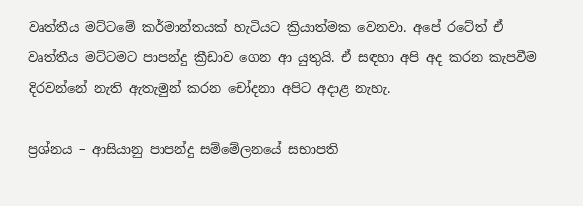වෘත්තීය මට්ටමේ කර්මාන්තයක් හැටියට ක්‍රියාත්මක වෙනවා. අපේ රටේත් ඒ වෘත්තීය මට්ටමට පාපන්දු ක්‍රීඩාව ගෙන ආ යුතුයි. ඒ සඳහා අපි අද කරන කැපවීම දිරවන්නේ නැති ඇතැමුන් කරන චෝදනා අපිට අදාළ නැහැ.

ප්‍රශ්නය – ආසියානු පාපන්දු සම්මේලනයේ සභාපති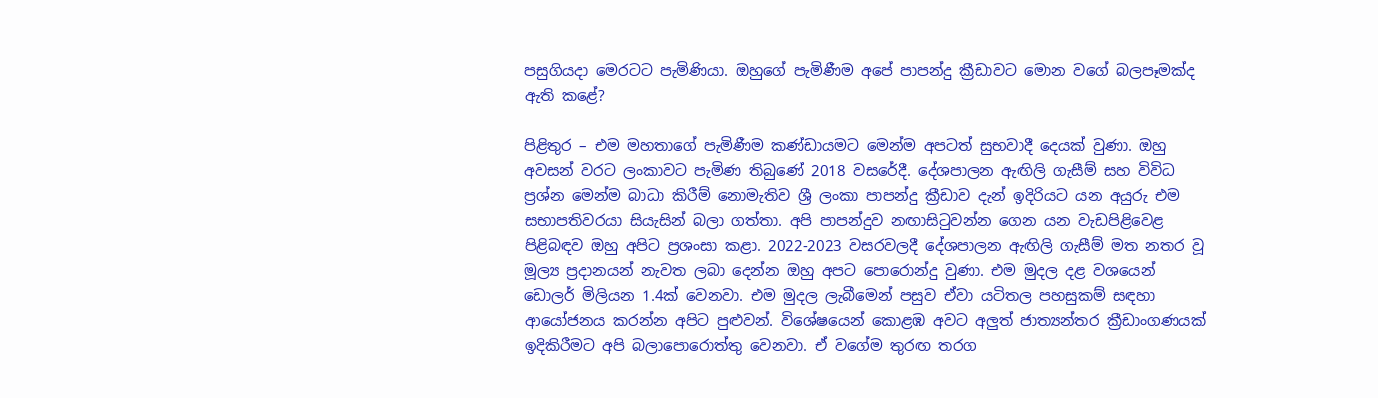පසුගියදා මෙරටට පැමිණියා. ඔහුගේ පැමිණීම අපේ පාපන්දු ක්‍රීඩාවට මොන වගේ බලපෑමක්ද ඇති කළේ?

පිළිතුර – එම මහතාගේ පැමිණීම කණ්ඩායමට මෙන්ම අපටත් සුභවාදී දෙයක් වුණා. ඔහු අවසන් වරට ලංකාවට පැමිණ තිබුණේ 2018 වසරේදී. දේශපාලන ඇඟිලි ගැසීම් සහ විවිධ ප්‍රශ්න මෙන්ම බාධා කිරීම් නොමැතිව ශ්‍රී ලංකා පාපන්දු ක්‍රීඩාව දැන් ඉදිරියට යන අයුරු එම සභාපතිවරයා සියැසින් බලා ගත්තා. අපි පාපන්දුව නඟාසිටුවන්න ගෙන යන වැඩපිළිවෙළ පිළිබඳව ඔහු අපිට ප්‍රශංසා කළා. 2022-2023 වසරවලදී දේශපාලන ඇඟිලි ගැසීම් මත නතර වූ මූල්‍ය ප්‍රදානයන් නැවත ලබා දෙන්න ඔහු අපට පොරොන්දු වුණා. එම මුදල දළ වශයෙන් ඩොලර් මිලියන 1.4ක් වෙනවා. එම මුදල ලැබීමෙන් පසුව ඒවා යටිතල පහසුකම් සඳහා ආයෝජනය කරන්න අපිට පුළුවන්. විශේෂයෙන් කොළඹ අවට අලුත් ජාත්‍යන්තර ක්‍රීඩාංගණයක් ඉදිකිරීමට අපි බලාපොරොත්තු වෙනවා. ඒ වගේම තුරඟ තරග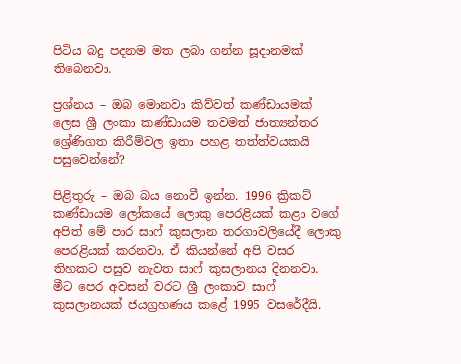පිටිය බදු පදනම මත ලබා ගන්න සූදානමක් තිබෙනවා.

ප්‍රශ්නය – ඔබ මොනවා කිව්වත් කණ්ඩායමක් ලෙස ශ්‍රී ලංකා කණ්ඩායම තවමත් ජාත්‍යන්තර ශ්‍රේණිගත කිරීම්වල ඉතා පහළ තත්ත්වයකයි පසුවෙන්නේ?

පිළිතුරු – ඔබ බය නොවී ඉන්න. 1996 ක්‍රිකට් කණ්ඩායම ලෝකයේ ලොකු පෙරළියක් කළා වගේ අපිත් මේ පාර සාෆ් කුසලාන තරගාවලියේදී ලොකු පෙරළියක් කරනවා. ඒ කියන්නේ අපි වසර තිහකට පසුව නැවත සාෆ් කුසලානය දිනනවා. මීට පෙර අවසන් වරට ශ්‍රී ලංකාව සාෆ් කුසලානයක් ජයග්‍රහණය කළේ 1995 වසරේදීයි.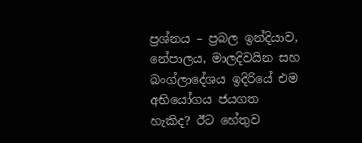ප්‍රශ්නය – ප්‍රබල ඉන්දියාව, නේපාලය, මාලදිවයින සහ බංග්ලාදේශය ඉදිරියේ එම අභියෝගය ජයගත හැකිද? ඊට හේතුව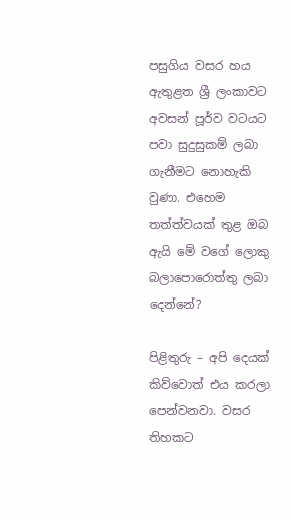පසුගිය වසර හය ඇතුළත ශ්‍රී ලංකාවට අවසන් පූර්ව වටයට පවා සුදුසුකම් ලබා ගැනීමට නොහැකි වුණා. එහෙම තත්ත්වයක් තුළ ඔබ ඇයි මේ වගේ ලොකු බලාපොරොත්තු ලබා දෙන්නේ?

පිළිතුරු – අපි දෙයක් කිව්වොත් එය කරලා පෙන්වනවා. වසර තිහකට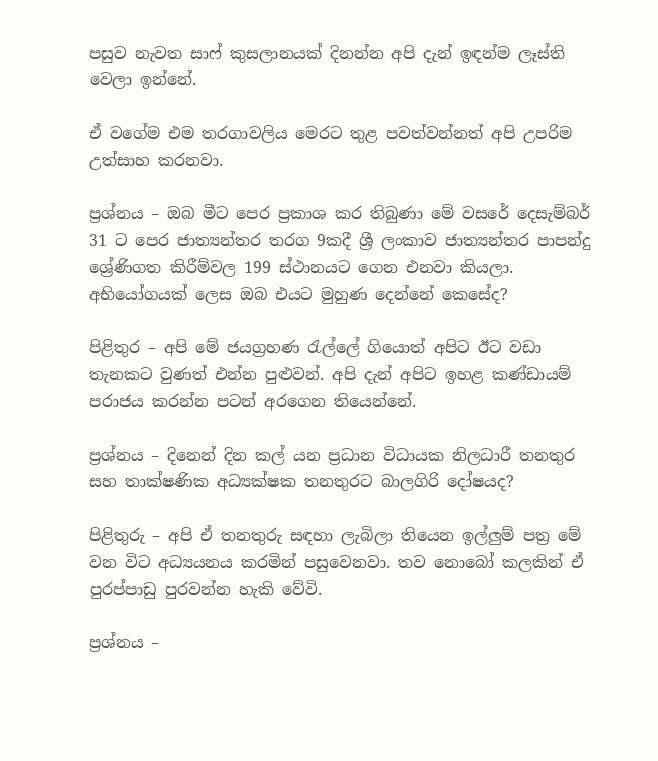පසුව නැවත සාෆ් කුසලානයක් දිනන්න අපි දැන් ඉඳන්ම ලෑස්ති වෙලා ඉන්නේ.

ඒ වගේම එම තරගාවලිය මෙරට තුළ පවත්වන්නත් අපි උපරිම උත්සාහ කරනවා.

ප්‍රශ්නය – ඔබ මීට පෙර ප්‍රකාශ කර තිබුණා මේ වසරේ දෙසැම්බර් 31 ට පෙර ජාත්‍යන්තර තරග 9කදී ශ්‍රී ලංකාව ජාත්‍යන්තර පාපන්දු ශ්‍රේණිගත කිරීම්වල 199 ස්ථානයට ගෙන එනවා කියලා. අභියෝගයක් ලෙස ඔබ එයට මුහුණ දෙන්නේ කෙසේද?

පිළිතුර – අපි මේ ජයග්‍රහණ රැල්ලේ ගියොත් අපිට ඊට වඩා තැනකට වුණත් එන්න පුළුවන්. අපි දැන් අපිට ඉහළ කණ්ඩායම් පරාජය කරන්න පටන් අරගෙන තියෙන්නේ.

ප්‍රශ්නය – දිනෙන් දින කල් යන ප්‍රධාන විධායක නිලධාරී තනතුර සහ තාක්ෂණික අධ්‍යක්ෂක තනතුරට බාලගිරි දෝෂයද?

පිළිතුරු – අපි ඒ තනතුරු සඳහා ලැබිලා තියෙන ඉල්ලුම් පත්‍ර මේ වන විට අධ්‍යයනය කරමින් පසුවෙනවා. තව නොබෝ කලකින් ඒ පුරප්පාඩු පුරවන්න හැකි වේවි.

ප්‍රශ්නය –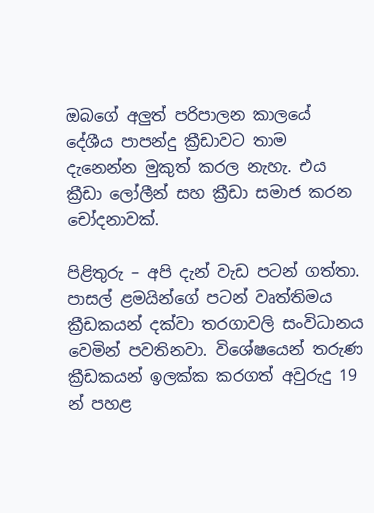ඔබගේ අලුත් පරිපාලන කාලයේ දේශීය පාපන්දු ක්‍රීඩාවට තාම දැනෙන්න මුකුත් කරල නැහැ. එය ක්‍රීඩා ලෝලීන් සහ ක්‍රීඩා සමාජ කරන චෝදනාවක්.

පිළිතුරු – අපි දැන් වැඩ පටන් ගත්තා. පාසල් ළමයින්ගේ පටන් වෘත්තිමය ක්‍රීඩකයන් දක්වා තරගාවලි සංවිධානය වෙමින් පවතිනවා. විශේෂයෙන් තරුණ ක්‍රීඩකයන් ඉලක්ක කරගත් අවුරුදු 19 න් පහළ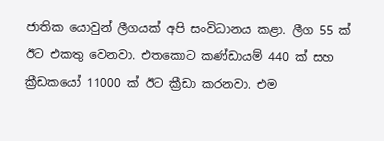ජාතික යොවුන් ලීගයක් අපි සංවිධානය කළා. ලීග 55 ක් ඊට එකතු වෙනවා. එතකොට කණ්ඩායම් 440 ක් සහ ක්‍රීඩකයෝ 11000 ක් ඊට ක්‍රීඩා කරනවා. එම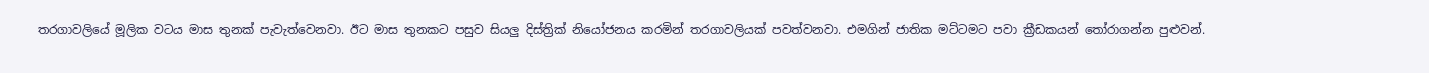තරගාවලියේ මූලික වටය මාස තුනක් පැවැත්වෙනවා. ඊට මාස තුනකට පසුව සියලු දිස්ත්‍රික් නියෝජනය කරමින් තරගාවලියක් පවත්වනවා. එමගින් ජාතික මට්ටමට පවා ක්‍රීඩකයන් තෝරාගන්න පුළුවන්.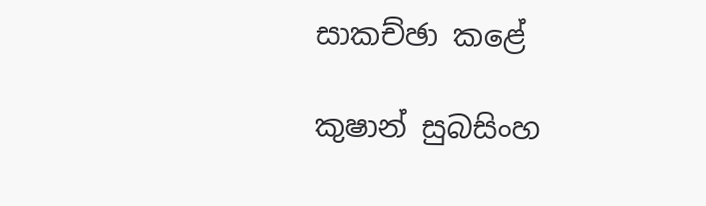සාකච්ඡා කළේ

කුෂාන් සුබසිංහ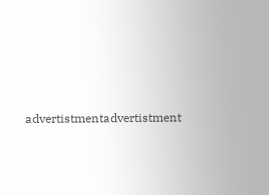advertistmentadvertistment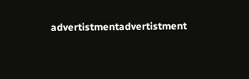advertistmentadvertistment